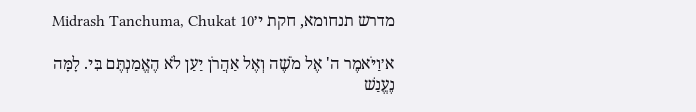מדרש תנחומא, חקת י׳Midrash Tanchuma, Chukat 10

א׳וַיֹּאמֶר ה' אֶל מֹשֶׁה וְאֶל אַהֲרֹן יַעַן לֹא הֶאֱמַנְתֶּם בִּי. לָמָּה נֶעֱנַשׁ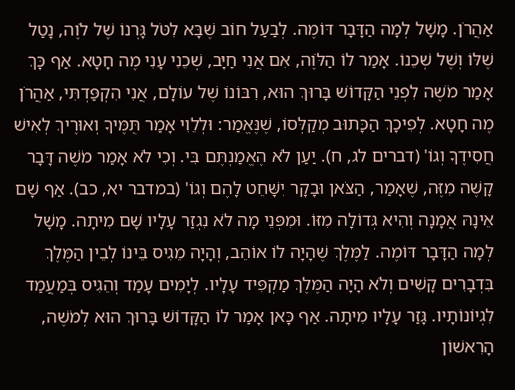אַהֲרֹן. מָשָׁל לְמָה הַדָּבָר דּוֹמֶה. לְבַעַל חוֹב שֶׁבָּא לִטֹּל גָּרְנוֹ שֶׁל לֹוֶה, נָטַל שֶׁלּוֹ וְשֶׁל שְׁכֵנוֹ. אָמַר לוֹ הַלֹּוֶה, אִם אֲנִי חַיָּב, שְׁכֵנִי עָנִי מֶה חָטָא. אַף כָּךְ אָמַר מֹשֶׁה לִפְנֵי הַקָּדוֹשׁ בָּרוּךְ הוּא, רִבּוֹנוֹ שֶׁל עוֹלָם, אֲנִי הִקְפַּדְתִּי, אַהֲרֹן מֶה חָטָא. לְפִיכָךְ הַכָּתוּב מְקַלְּסוֹ, שֶׁנֶּאֱמַר: וּלְלֵוִי אָמַר תֻּמֶּיךָ וְאוּרֶיךְ לְאִישׁ חֲסִידֶךָ וְגוֹ' (דברים לג, ח). יַעַן לֹא הֶאֱמַנְתֶּם בִּי. וְכִי לֹא אָמַר מֹשֶׁה דָּבָר קָשֶׁה מִזֶּה, שֶׁאָמַר, הַצֹּאן וּבָקָר יִשָּׁחֵט לָהֶם וְגוֹ' (במדבר יא, כב). אַף שָׁם אֵינָהּ אֲמָנָה וְהִיא גְּדוֹלָה מִזּוֹ. וּמִפְּנֵי מָה לֹא נִגְזַר עָלָיו שָׁם מִיתָה. מָשָׁל לְמָה הַדָּבָר דּוֹמֶה. לַמֶּלֶךְ שֶׁהָיָה לוֹ אוֹהֵב, וְהָיָה מֵגִיס בֵּינוֹ לְבֵין הַמֶּלֶךְ בִּדְבָרִים קָשִׁים וְלֹא הָיָה הַמֶּלֶךְ מַקְפִּיד עָלָיו. לְיָמִים עָמַד וְהֵגִיס בְּמַעֲמַד לִגְיוֹנוֹתָיו. גָּזַר עָלָיו מִיתָה. אַף כָּאן אָמַר לוֹ הַקָּדוֹשׁ בָּרוּךְ הוּא לְמֹשֶׁה, הָרִאשׁוֹן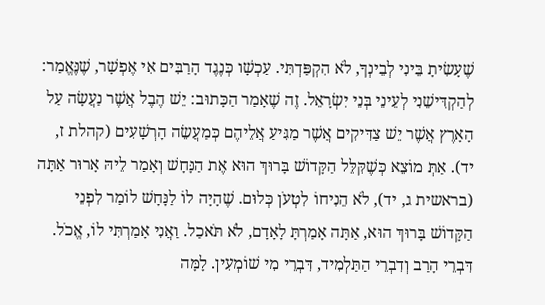שֶׁעָשִׂיתָ בֵּינִי לְבֵינְךָ, לֹא הִקְפַּדְתִּי. עַכְשָׁו כְּנֶגֶד הָרַבִּים אִי אֶפְשָׁר, שֶׁנֶּאֱמַר: לְהַקְדִּישֵׁנִי לְעֵינֵי בְּנֵי יִשְׂרָאֵל. זֶה שֶׁאָמַר הַכָּתוּב: יֵשׁ הֶבֶל אֲשֶׁר נַעֲשָׂה עַל הָאָרֶץ אֲשֶׁר יֵשׁ צַדִּיקִים אֲשֶׁר מַגִּיעַ אֲלֵיהֶם כְּמַעֲשֵׂה הָרְשָׁעִים (קהלת ז, יד). אַתְּ מוֹצֵא כְּשֶׁקִּלֵּל הַקָּדוֹשׁ בָּרוּךְ הוּא אֶת הַנָּחָשׁ וְאָמַר לֵיהּ אָרוּר אַתָּה (בראשית ג, יד), לֹא הֵנִיחוֹ לִטְעֹן כְּלוּם. שֶׁהָיָה לוֹ לַנָּחָשׁ לוֹמַר לִפְנֵי הַקָּדוֹשׁ בָּרוּךְ הוּא, אַתָּה אָמַרְתָּ לָאָדָם, לֹא תֹּאכַל. וַאֲנִי אָמַרְתִּי לוֹ, אֱכֹל. דִּבְרֵי הָרַב וְדִבְרֵי הַתַּלְמִיד, דִּבְרֵי מִי שׁוֹמְעִין. לָמָּה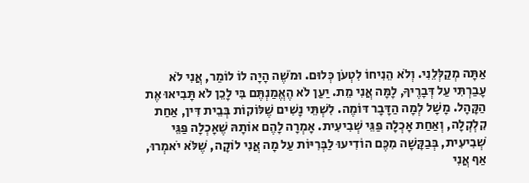אַתָּה מְקַלְּלֵנִי. וְלֹא הֵנִיחוֹ לִטְעֹן כְּלוּם. וּמֹשֶׁה הָיָה לוֹ לוֹמַר, אֲנִי לֹא עָבַרְתִּי עַל דְּבָרֶיךָ, לָמָּה אֲנִי מֵת. יַעַן לֹא הֶאֱמַנְתֶּם בִּי לָכֵן לֹא תָּבִיאוּ אֶת הַקָּהָל. מָשָׁל לְמָה הַדָּבָר דּוֹמֶה. לִשְׁתֵּי נָשִׁים שֶׁלּוֹקוֹת בְּבֵית דִּין, אַחַת קִלְקְלָה, וְאַחַת אָכְלָה פַּגֵּי שְׁבִיעִית. אָמְרָה לָהֶם אוֹתָהּ שֶׁאָכְלָה פַּגֵּי שְׁבִיעִית, בְּבַקָּשָׁה מִכֶּם הוֹדִיעוּ לַבְּרִיּוֹת עַל מָה אֲנִי לוֹקָה, שֶׁלֹּא יֹאמְרוּ, אַף אֲנִי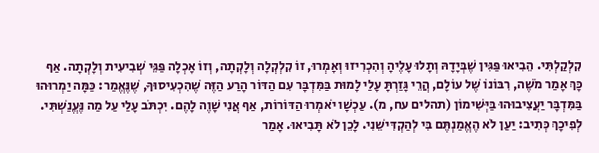קִלְקַלְתִּי. הֵבִיאוּ פַּגִּין שֶׁבְּיָדָהּ וְתָלוּ עָלֶיהָ וְהִכְרִיזוּ וְאָמְרוּ, זוֹ קִלְקְלָה וְלָקְתָה, וְזוֹ אָכְלָה פַּגֵּי שְׁבִיעִית וְלָקְתָה. אַף כָּךְ אָמַר מֹשֶׁה, רִבּוֹנוֹ שֶׁל עוֹלָם, הֲרֵי גָּזַרְתָּ עָלַי לָמוּת בַּמִּדְבָּר עִם הַדּוֹר הָרַע הַזֶּה שֶׁהִכְעִיסוּךָ, שֶׁנֶּאֱמַר: כַּמָּה יַמְרוּהוּ בַּמִּדְבָּר יַעֲצִיבוּהוּ בַּיְּשִׁימוֹן (תהלים עח, מ). עַכְשָׁו יֹאמְרוּ הַדּוֹרוֹת, אַף אֲנִי שָׁוֶה לָהֶם. יִכְתֹּב עָלַי עַל מַה נֶּעֱנַשְׁתִּי. לְפִיכָךְ כְּתִיב: יַעַן לֹא הֶאֱמַנְתֶּם בִּי לְהַקְדִּישֵׁנִי. לָכֵן לֹא תָּבִיאוּ. אָמַר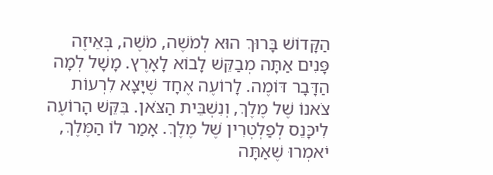הַקָּדוֹשׁ בָּרוּךְ הוּא לְמֹשֶׁה, מֹשֶׁה, בְּאֵיזֶה פָּנִים אַתָּה מְבַקֵּשׁ לָבוֹא לָאָרֶץ. מָשָׁל לְמָה הַדָּבָר דּוֹמֶה. לָרוֹעֶה אֶחָד שֶׁיָּצָא לִרְעוֹת צֹאנוֹ שֶׁל מֶלֶךְ, וְנִשְׁבֵּית הַצֹּאן. בִּקֵּשׁ הָרוֹעֶה לִיכָּנֵס לְפַלְטְרִין שֶׁל מֶלֶךְ. אָמַר לוֹ הַמֶּלֶךְ, יֹאמְרוּ שֶׁאַתָּה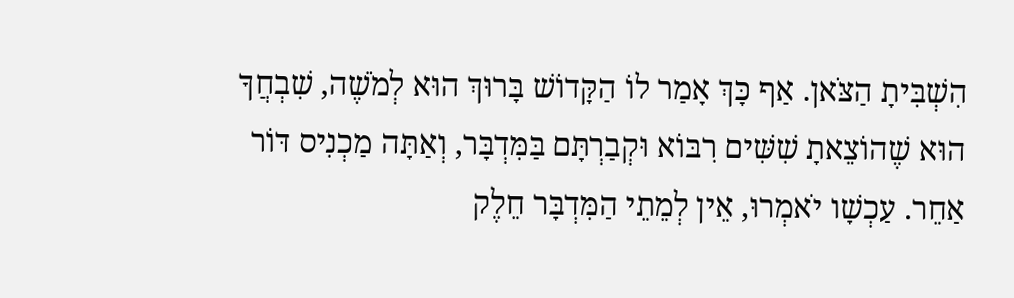הִשְׁבִּיתָ הַצֹּאן. אַף כָּךְ אָמַר לוֹ הַקָּדוֹשׁ בָּרוּךְ הוּא לְמֹשֶׁה, שִׁבְחֲךָ הוּא שֶׁהוֹצֵאתָ שִׁשִּׁים רִבּוֹא וּקְבַרְתָּם בַּמִּדְבָּר, וְאַתָּה מַכְנִיס דּוֹר אַחֵר. עַכְשָׁו יֹאמְרוּ, אֵין לְמֵתֵי הַמִּדְבָּר חֵלֶק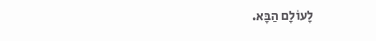לָעוֹלָם הַבָּא.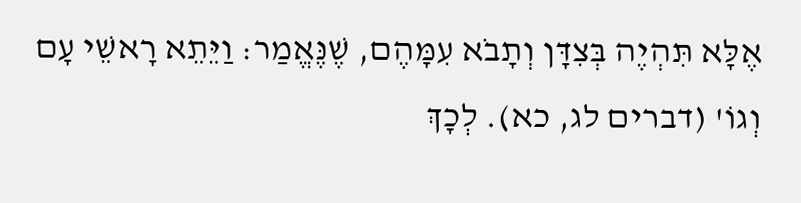אֶלָּא תִּהְיֶה בְּצִדָּן וְתָבֹא עִמָּהֶם, שֶׁנֶּאֱמַר: וַיֵּתֵא רָאשֵׁי עָם וְגוֹ' (דברים לג, כא). לְכָךְ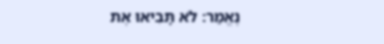נֶאֱמַר: לֹא תָּבִיאוּ אֶת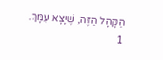הַקָּהָל הַזֶּה, שֶׁיָּצָא עִמָּךְ.
1